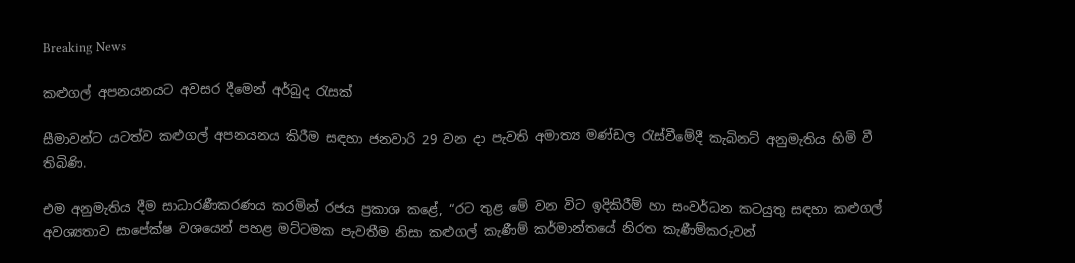Breaking News

කළුගල් අපනයනයට අවසර දීමෙන් අර්බුද රැසක්

සීමාවන්ට යටත්ව කළුගල් අපනයනය කිරීම සඳහා ජනවාරි 29 වන දා පැවති අමාත්‍ය මණ්ඩල රැස්වීමේදී කැබිනට් අනුමැතිය හිමි වී තිබිණි.

එම අනුමැතිය දීම සාධාරණීකරණය කරමින් රජය ප්‍රකාශ කළේ, “රට තුළ මේ වන විට ඉදිකිරීම් හා සංවර්ධන කටයුතු සඳහා කළුගල් අවශ්‍යතාව සාපේක්ෂ වශයෙන් පහළ මට්ටමක පැවතීම නිසා කළුගල් කැණීම් කර්මාන්තයේ නිරත කැණීම්කරුවන්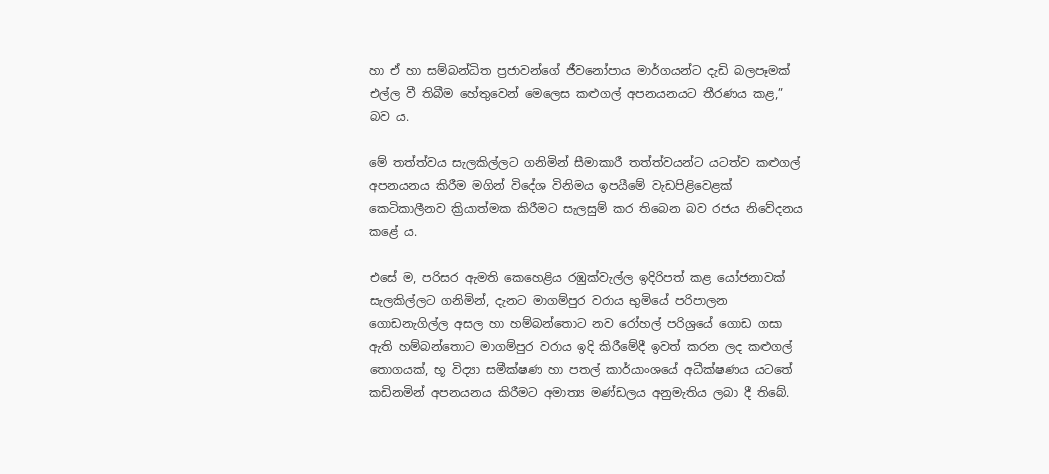හා ඒ හා සම්බන්ධිත ප්‍රජාවන්ගේ ජීවනෝපාය මාර්ගයන්ට දැඩි බලපෑමක් එල්ල වී තිබීම හේතුවෙන් මෙලෙස කළුගල් අපනයනයට තීරණය කළ,” බව ය.

මේ තත්ත්වය සැලකිල්ලට ගනිමින් සීමාකාරී තත්ත්වයන්ට යටත්ව කළුගල් අපනයනය කිරීම මගින් විදේශ විනිමය ඉපයීමේ වැඩපිළිවෙළක් කෙටිකාලීනව ක්‍රියාත්මක කිරීමට සැලසුම් කර තිබෙන බව රජය නිවේදනය කළේ ය.

එසේ ම, පරිසර ඇමති කෙහෙළිය රඹුක්වැල්ල ඉදිරිපත් කළ යෝජනාවක් සැලකිල්ලට ගනිමින්, දැනට මාගම්පුර වරාය භුමියේ පරිපාලන ගොඩනැගිල්ල අසල හා හම්බන්තොට නව රෝහල් පරිශ්‍රයේ ගොඩ ගසා ඇති හම්බන්තොට මාගම්පුර වරාය ඉදි කිරීමේදී ඉවත් කරන ලද කළුගල් තොගයක්, භූ විද්‍යා සමීක්ෂණ හා පතල් කාර්යාංශයේ අධීක්ෂණය යටතේ කඩිනමින් අපනයනය කිරීමට අමාත්‍ය මණ්ඩලය අනුමැතිය ලබා දී තිබේ.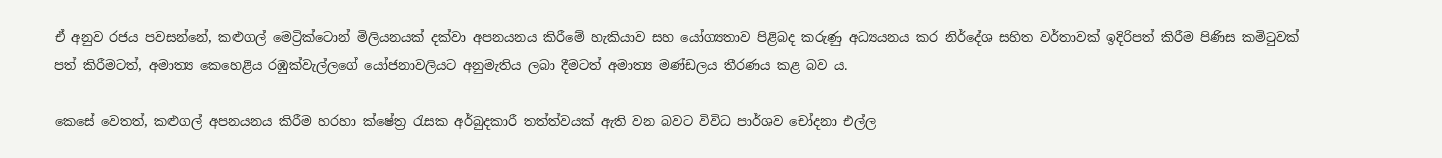ඒ අනුව රජය පවසන්නේ, කළුගල් මෙට්‍රික්ටොන් මිලියනයක් දක්වා අපනයනය කිරීමේ හැකියාව සහ යෝග්‍යතාව පිළිබද කරුණු අධ්‍යයනය කර නිර්දේශ සහිත වර්තාවක් ඉදිරිපත් කිරීම පිණිස කමිටුවක් පත් කිරීමටත්, අමාත්‍ය කෙහෙළිය රඹුක්වැල්ලගේ යෝජනාවලියට අනුමැතිය ලබා දීමටත් අමාත්‍ය මණ්ඩලය තීරණය කළ බව ය.

කෙසේ වෙතත්, කළුගල් අපනයනය කිරීම හරහා ක්ෂේත්‍ර රැසක අර්බුදකාරී තත්ත්වයක් ඇති වන බවට විවිධ පාර්ශව චෝදනා එල්ල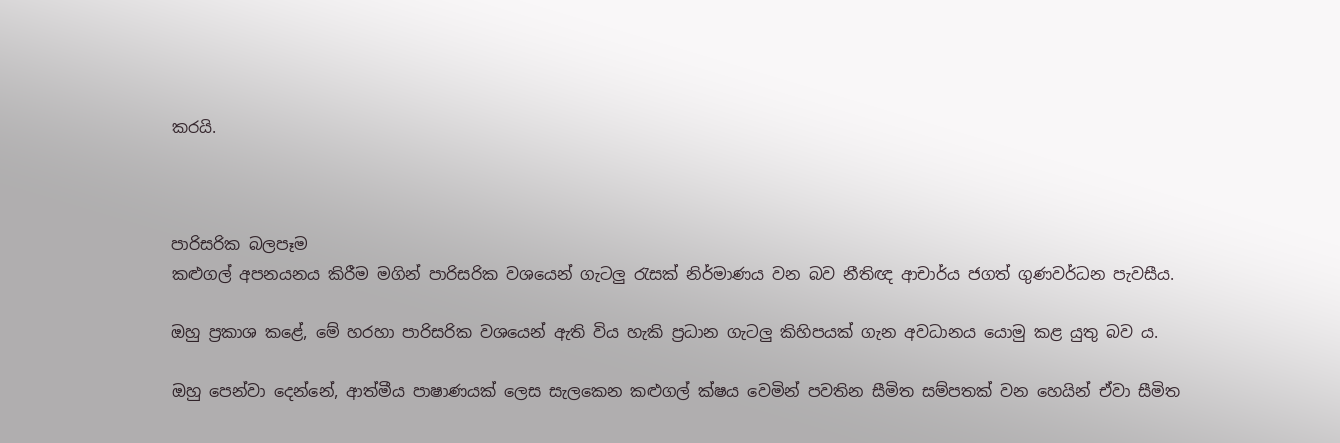කරයි.



පාරිසරික බලපෑම
කළුගල් අපනයනය කිරීම මගින් පාරිසරික වශයෙන් ගැටලු රැසක් නිර්මාණය වන බව නීතිඥ ආචාර්ය ජගත් ගුණවර්ධන පැවසීය.

ඔහු ප්‍රකාශ කළේ, මේ හරහා පාරිසරික වශයෙන් ඇති විය හැකි ප්‍රධාන ගැටලු කිහිපයක් ගැන අවධානය යොමු කළ යුතු බව ය.

ඔහු පෙන්වා දෙන්නේ, ආත්මීය පාෂාණයක් ලෙස සැලකෙන කළුගල් ක්ෂය වෙමින් පවතින සීමිත සම්පතක් වන හෙයින් ඒවා සීමිත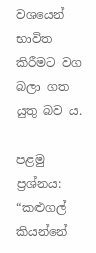වශයෙන් භාවිත කිරීමට වග බලා ගත යුතු බව ය.

පළමු ප්‍රශ්නය: “කළුගල් කියන්නේ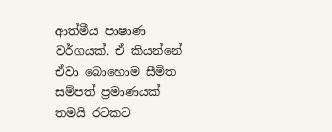ආත්මීය පාෂාණ වර්ගයක්. ඒ කියන්නේ ඒවා බොහොම සීමිත සම්පත් ප්‍රමාණයක් තමයි රටකට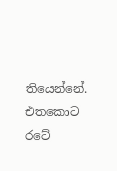තියෙන්නේ. එතකොට රටේ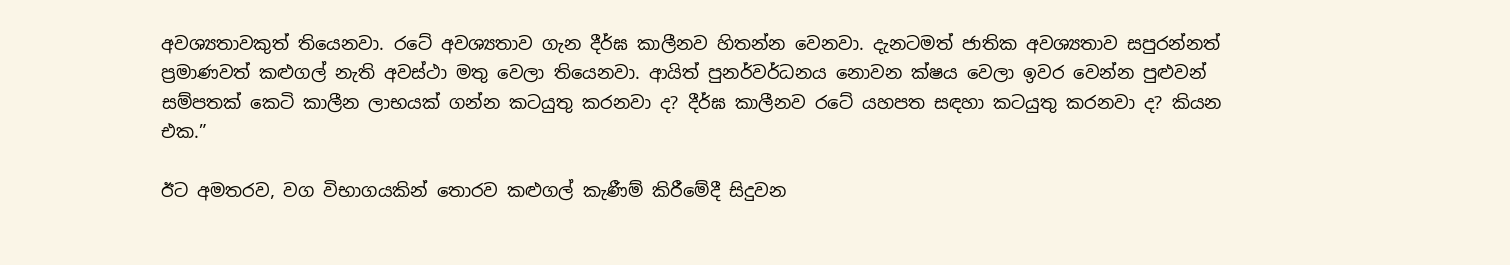අවශ්‍යතාවකුත් තියෙනවා. රටේ අවශ්‍යතාව ගැන දීර්ඝ කාලීනව හිතන්න වෙනවා. දැනටමත් ජාතික අවශ්‍යතාව සපුරන්නත් ප්‍රමාණවත් කළුගල් නැති අවස්ථා මතු වෙලා තියෙනවා. ආයිත් පුනර්වර්ධනය නොවන ක්ෂය වෙලා ඉවර වෙන්න පුළුවන් සම්පතක් කෙටි කාලීන ලාභයක් ගන්න කටයුතු කරනවා ද? දීර්ඝ කාලීනව රටේ යහපත සඳහා කටයුතු කරනවා ද? කියන එක.”

ඊට අමතරව, වග විභාගයකින් තොරව කළුගල් කැණීම් කිරීමේදී සිදුවන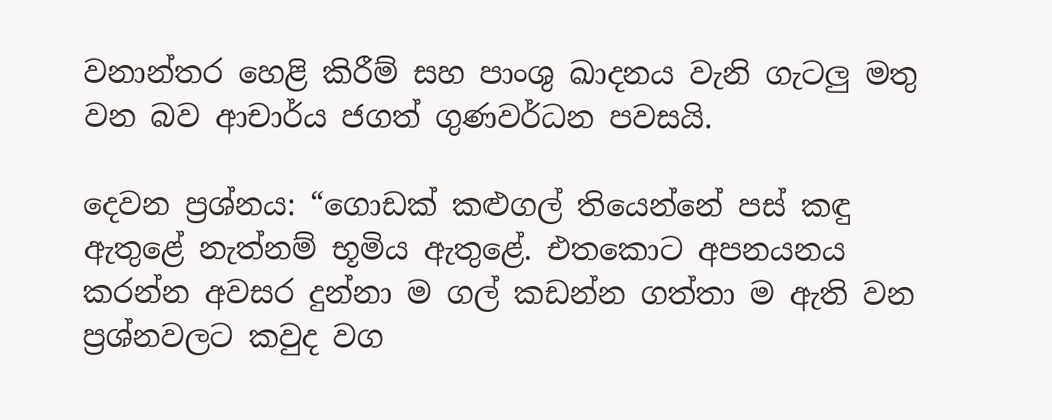වනාන්තර හෙළි කිරීම් සහ පාංශු ඛාදනය වැනි ගැටලු මතු වන බව ආචාර්ය ජගත් ගුණවර්ධන පවසයි.

දෙවන ප්‍රශ්නය: “ගොඩක් කළුගල් තියෙන්නේ පස් කඳු ඇතුළේ නැත්නම් භූමිය ඇතුළේ. එතකොට අපනයනය කරන්න අවසර දුන්නා ම ගල් කඩන්න ගත්තා ම ඇති වන ප්‍රශ්නවලට කවුද වග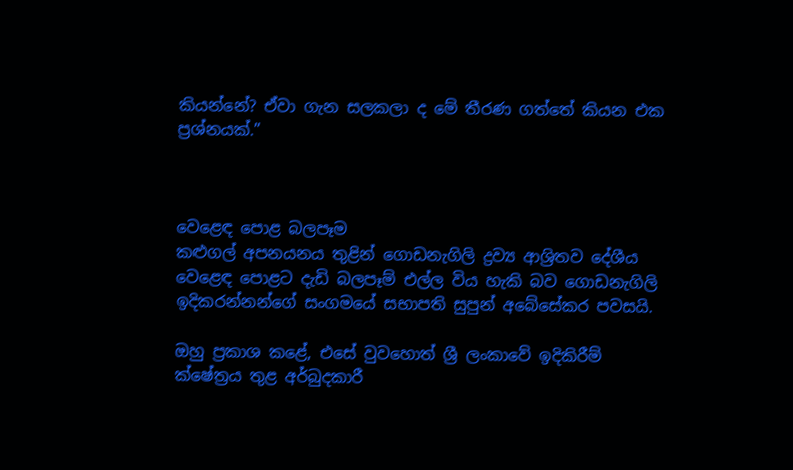කියන්නේ? ඒවා ගැන සලකලා ද මේ තීරණ ගත්තේ කියන එක ප්‍රශ්නයක්.”



වෙළෙඳ පොළ බලපෑම
කළුගල් අපනයනය තුළින් ගොඩනැගිලි ද්‍රව්‍ය ආශ්‍රිතව දේශීය වෙළෙඳ පොළට දැඩි බලපෑම් එල්ල විය හැකි බව ගොඩනැගිලි ඉදිකරන්නන්ගේ සංගමයේ සභාපති සුපුන් අබේසේකර පවසයි.

ඔහු ප්‍රකාශ කළේ, එසේ වුවහොත් ශ්‍රී ලංකාවේ ඉදිකිරීම් ක්ෂේත්‍රය තුළ අර්බුදකාරී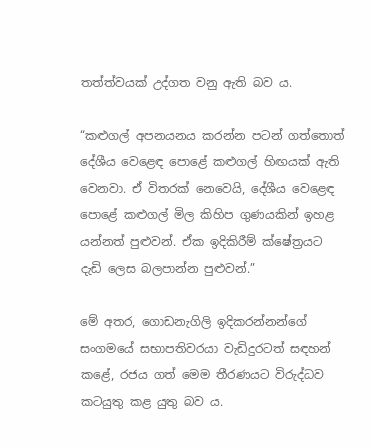තත්ත්වයක් උද්ගත වනු ඇති බව ය.

“කළුගල් අපනයනය කරන්න පටන් ගත්තොත් දේශීය වෙළෙඳ පොළේ කළුගල් හිඟයක් ඇති වෙනවා. ඒ විතරක් නෙවෙයි, දේශීය වෙළෙඳ පොළේ කළුගල් මිල කිහිප ගුණයකින් ඉහළ යන්නත් පුළුවන්. ඒක ඉදිකිරීම් ක්ෂේත්‍රයට දැඩි ලෙස බලපාන්න පුළුවන්.”

මේ අතර, ගොඩනැගිලි ඉදිකරන්නන්ගේ සංගමයේ සභාපතිවරයා වැඩිදුරටත් සඳහන් කළේ, රජය ගත් මෙම තීරණයට විරුද්ධව කටයුතු කළ යුතු බව ය.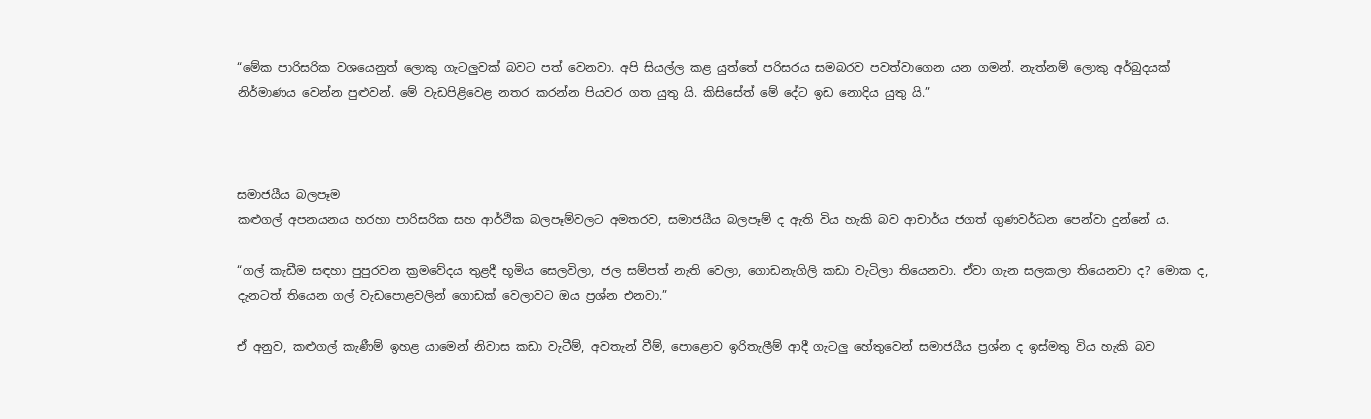“මේක පාරිසරික වශයෙනුත් ලොකු ගැටලුවක් බවට පත් වෙනවා. අපි සියල්ල කළ යුත්තේ පරිසරය සමබරව පවත්වාගෙන යන ගමන්. නැත්නම් ලොකු අර්බුදයක් නිර්මාණය වෙන්න පුළුවන්. මේ වැඩපිළිවෙළ නතර කරන්න පියවර ගත යුතු යි. කිසිසේත් මේ දේට ඉඩ නොදිය යුතු යි.”



සමාජයීය බලපෑම
කළුගල් අපනයනය හරහා පාරිසරික සහ ආර්ථික බලපෑම්වලට අමතරව, සමාජයීය බලපෑම් ද ඇති විය හැකි බව ආචාර්ය ජගත් ගුණවර්ධන පෙන්වා දුන්නේ ය.

“ගල් කැඩීම සඳහා පුපුරවන ක්‍රමවේදය තුළදී භූමිය සෙලවිලා, ජල සම්පත් නැති වෙලා, ගොඩනැගිලි කඩා වැටිලා තියෙනවා. ඒවා ගැන සලකලා තියෙනවා ද? මොක ද, දැනටත් තියෙන ගල් වැඩපොළවලින් ගොඩක් වෙලාවට ඔය ප්‍රශ්න එනවා.”

ඒ අනුව, කළුගල් කැණීම් ඉහළ යාමෙන් නිවාස කඩා වැටීම්, අවතැන් වීම්, පොළොව ඉරිතැලීම් ආදී ගැටලු හේතුවෙන් සමාජයීය ප්‍රශ්න ද ඉස්මතු විය හැකි බව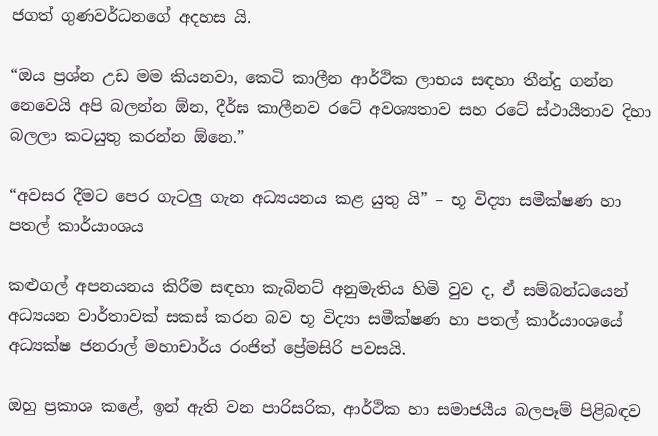ජගත් ගුණවර්ධනගේ අදහස යි.

“ඔය ප්‍රශ්න උඩ මම කියනවා, කෙටි කාලීන ආර්ථික ලාභය සඳහා තීන්දු ගන්න නෙවෙයි අපි බලන්න ඕන, දීර්ඝ කාලීනව රටේ අවශ්‍යතාව සහ රටේ ස්ථායීතාව දිහා බලලා කටයුතු කරන්න ඕනෙ.”

“අවසර දීමට පෙර ගැටලු ගැන අධ්‍යයනය කළ යුතු යි” – භූ විද්‍යා සමීක්ෂණ හා පතල් කාර්යාංශය

කළුගල් අපනයනය කිරීම සඳහා කැබිනට් අනුමැතිය හිමි වුව ද, ඒ සම්බන්ධයෙන් අධ්‍යයන වාර්තාවක් සකස් කරන බව භූ විද්‍යා සමීක්ෂණ හා පතල් කාර්යාංශයේ අධ්‍යක්ෂ ජනරාල් මහාචාර්ය රංජිත් ප්‍රේමසිරි පවසයි.

ඔහු ප්‍රකාශ කළේ, ඉන් ඇති වන පාරිසරික, ආර්ථික හා සමාජයීය බලපෑම් පිළිබඳව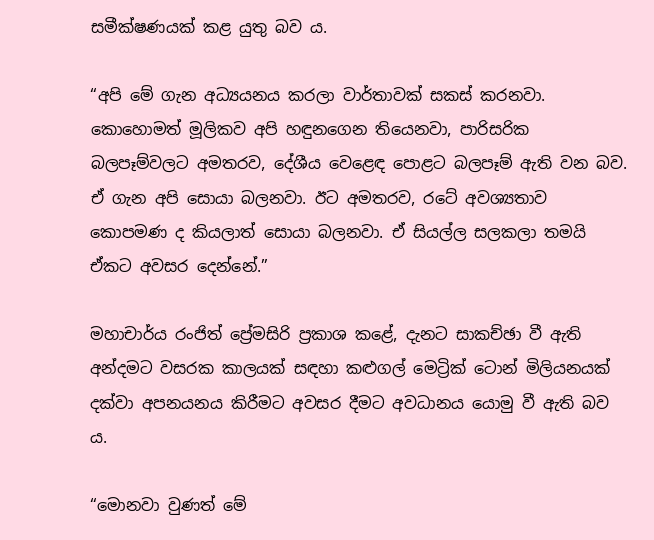සමීක්ෂණයක් කළ යුතු බව ය.

“අපි මේ ගැන අධ්‍යයනය කරලා වාර්තාවක් සකස් කරනවා. කොහොමත් මූලිකව අපි හඳුනගෙන තියෙනවා, පාරිසරික බලපෑම්වලට අමතරව, දේශීය වෙළෙඳ පොළට බලපෑම් ඇති වන බව. ඒ ගැන අපි සොයා බලනවා. ඊට අමතරව, රටේ අවශ්‍යතාව කොපමණ ද කියලාත් සොයා බලනවා. ඒ සියල්ල සලකලා තමයි ඒකට අවසර දෙන්නේ.”

මහාචාර්ය රංජිත් ප්‍රේමසිරි ප්‍රකාශ කළේ, දැනට සාකච්ඡා වී ඇති අන්දමට වසරක කාලයක් සඳහා කළුගල් මෙට්‍රික් ටොන් මිලියනයක් දක්වා අපනයනය කිරීමට අවසර දීමට අවධානය යොමු වී ඇති බව ය.

“මොනවා වුණත් මේ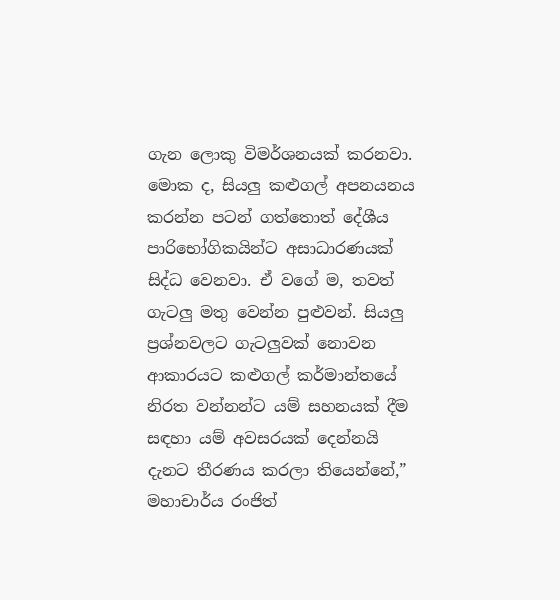ගැන ලොකු විමර්ශනයක් කරනවා. මොක ද, සියලු කළුගල් අපනයනය කරන්න පටන් ගත්තොත් දේශීය පාරිභෝගිකයින්ට අසාධාරණයක් සිද්ධ වෙනවා. ඒ වගේ ම, තවත් ගැටලු මතු වෙන්න පුළුවන්. සියලු ප්‍රශ්නවලට ගැටලුවක් නොවන ආකාරයට කළුගල් කර්මාන්තයේ නිරත වන්නන්ට යම් සහනයක් දීම සඳහා යම් අවසරයක් දෙන්නයි දැනට තීරණය කරලා තියෙන්නේ,” මහාචාර්ය රංජිත්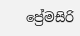ප්‍රේමසිරි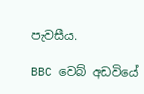පැවසීය.

BBC වෙබ් අඩවියේ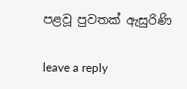පළවූ පුවතක් ඇසුරිණි

leave a reply